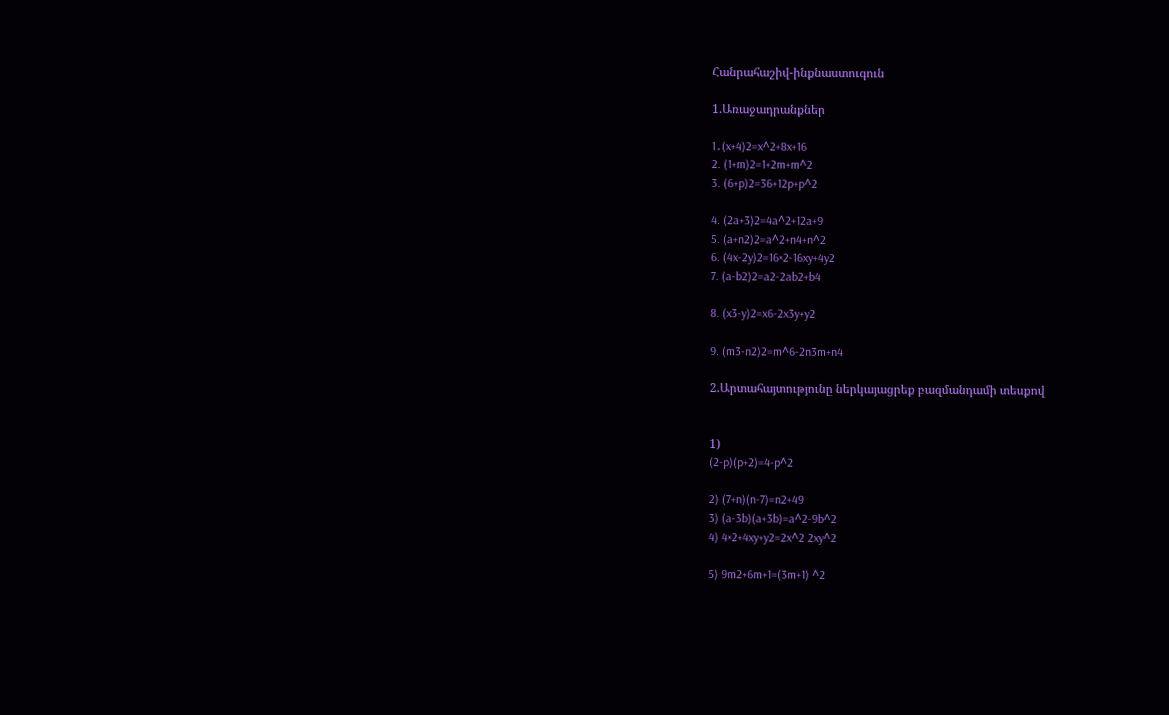Հանրահաշիվ-ինքնաստուգուն

1.Առաջադրանքներ

1․(x+4)2=x^2+8x+16
2. (1+m)2=1+2m+m^2
3. (6+p)2=36+12p+p^2

4. (2a+3)2=4a^2+12a+9
5. (a+n2)2=a^2+n4+n^2
6. (4x-2y)2=16×2-16xy+4y2
7. (a-b2)2=a2-2ab2+b4

8. (x3-y)2=x6-2x3y+y2

9. (m3-n2)2=m^6-2n3m+n4

2.Արտահայտությունը ներկայացրեք բազմանդամի տեսքով


1)
(2-p)(p+2)=4-p^2

2) (7+n)(n-7)=n2+49
3) (a-3b)(a+3b)=a^2-9b^2
4) 4×2+4xy+y2=2x^2 2xy^2

5) 9m2+6m+1=(3m+1) ^2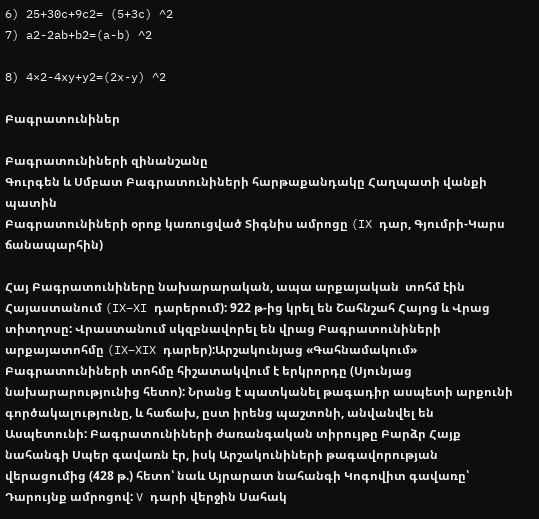6) 25+30c+9c2= (5+3c) ^2
7) a2-2ab+b2=(a-b) ^2

8) 4×2-4xy+y2=(2x-y) ^2

Բագրատունիներ

Բագրատունիների զինանշանը
Գուրգեն և Սմբատ Բագրատունիների հարթաքանդակը Հաղպատի վանքի  պատին
Բագրատունիների օրոք կառուցված Տիգնիս ամրոցը (IX դար, Գյումրի-Կարս ճանապարհին)

Հայ Բագրատունիները նախարարական, ապա արքայական  տոհմ էին Հայաստանում (IX–XI դարերում): 922 թ-ից կրել են Շահնշահ Հայոց և Վրաց տիտղոսը: Վրաստանում սկզբնավորել են վրաց Բագրատունիների արքայատոհմը (IX–XIX դարեր):Արշակունյաց «Գահնամակում» Բագրատունիների տոհմը հիշատակվում է երկրորդը (Սյունյաց նախարարությունից հետո): Նրանց է պատկանել թագադիր ասպետի արքունի գործակալությունը, և հաճախ, ըստ իրենց պաշտոնի, անվանվել են Ասպետունի: Բագրատունիների ժառանգական տիրույթը Բարձր Հայք նահանգի Սպեր գավառն էր, իսկ Արշակունիների թագավորության վերացումից (428 թ.) հետո՝ նաև Այրարատ նահանգի Կոգովիտ գավառը՝ Դարույնք ամրոցով: V դարի վերջին Սահակ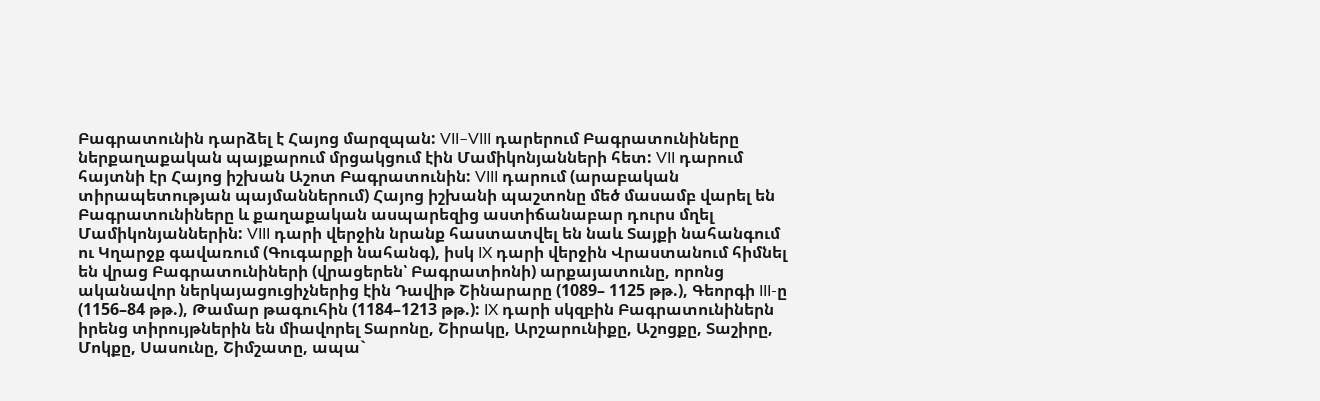Բագրատունին դարձել է Հայոց մարզպան: VII–VIII դարերում Բագրատունիները ներքաղաքական պայքարում մրցակցում էին Մամիկոնյանների հետ: VII դարում հայտնի էր Հայոց իշխան Աշոտ Բագրատունին: VIII դարում (արաբական տիրապետության պայմաններում) Հայոց իշխանի պաշտոնը մեծ մասամբ վարել են Բագրատունիները և քաղաքական ասպարեզից աստիճանաբար դուրս մղել Մամիկոնյաններին: VIII դարի վերջին նրանք հաստատվել են նաև Տայքի նահանգում ու Կղարջք գավառում (Գուգարքի նահանգ), իսկ IX դարի վերջին Վրաստանում հիմնել են վրաց Բագրատունիների (վրացերեն՝ Բագրատիոնի) արքայատունը, որոնց ականավոր ներկայացուցիչներից էին Դավիթ Շինարարը (1089– 1125 թթ.), Գեորգի III-ը (1156–84 թթ.), Թամար թագուհին (1184–1213 թթ.): IX դարի սկզբին Բագրատունիներն իրենց տիրույթներին են միավորել Տարոնը, Շիրակը, Արշարունիքը, Աշոցքը, Տաշիրը, Մոկքը, Սասունը, Շիմշատը, ապա`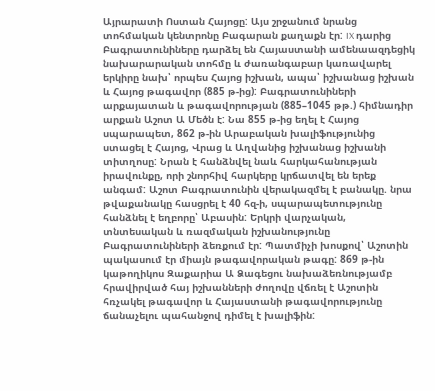Այրարատի Ոստան Հայոցը: Այս շրջանում նրանց տոհմական կենտրոնը Բագարան քաղաքն էր: IX դարից Բագրատունիները դարձել են Հայաստանի ամենաազդեցիկ նախարարական տոհմը և ժառանգաբար կառավարել երկիրը նախ՝ որպես Հայոց իշխան, ապա՝ իշխանաց իշխան և Հայոց թագավոր (885 թ-ից): Բագրատունիների արքայատան և թագավորության (885–1045 թթ.) հիմնադիր արքան Աշոտ Ա Մեծն է: Նա 855 թ-ից եղել է Հայոց սպարապետ, 862 թ-ին Արաբական խալիֆությունից ստացել է Հայոց, Վրաց և Աղվանից իշխանաց իշխանի տիտղոսը: Նրան է հանձնվել նաև հարկահանության իրավունքը, որի շնորհիվ հարկերը կրճատվել են երեք անգամ: Աշոտ Բագրատունին վերակազմել է բանակը. նրա թվաքանակը հասցրել է 40 հզ-ի, սպարապետությունը հանձնել է եղբորը՝ Աբասին: Երկրի վարչական, տնտեսական և ռազմական իշխանությունը Բագրատունիների ձեռքում էր: Պատմիչի խոսքով՝ Աշոտին պակասում էր միայն թագավորական թագը: 869 թ-ին կաթողիկոս Զաքարիա Ա Ձագեցու նախաձեռնությամբ հրավիրված հայ իշխանների ժողովը վճռել է Աշոտին հռչակել թագավոր և Հայաստանի թագավորությունը ճանաչելու պահանջով դիմել է խալիֆին: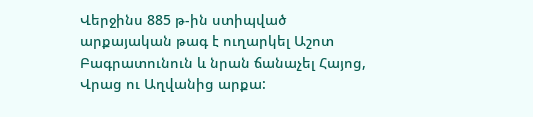Վերջինս 885 թ-ին ստիպված արքայական թագ է ուղարկել Աշոտ Բագրատունուն և նրան ճանաչել Հայոց, Վրաց ու Աղվանից արքա: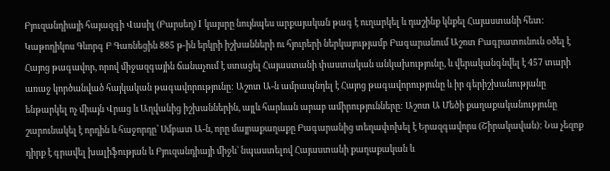Բյուզանդիայի հայազգի Վասիլ (Բարսեղ) I կայսրը նույնպես արքայական թագ է ուղարկել և դաշինք կնքել Հայաստանի հետ: Կաթողիկոս Գևորգ Բ Գառնեցին 885 թ-ին երկրի իշխանների ու հյուրերի ներկայությամբ Բագարանում Աշոտ Բագրատունուն օծել է Հայոց թագավոր, որով միջազգային ճանաչում է ստացել Հայաստանի փաստական անկախությունը, և վերականգնվել է 457 տարի առաջ կործանված հայկական թագավորությունը: Աշոտ Ա-ն ամրապնդել է Հայոց թագավորությունը և իր գերիշխանությանը ենթարկել ոչ միայն Վրաց և Աղվանից իշխաններին, այլև հարևան արաբ ամիրությունները: Աշոտ Ա Մեծի քաղաքականությունը շարունակել է որդին և հաջորդը՝ Սմբատ Ա-ն, որը մայրաքաղաքը Բագարանից տեղափոխել է Երազգավորս (Շիրակավան): Նա չեզոք դիրք է գրավել խալիֆության և Բյուզանդիայի միջև` նպաստելով Հայաստանի քաղաքական և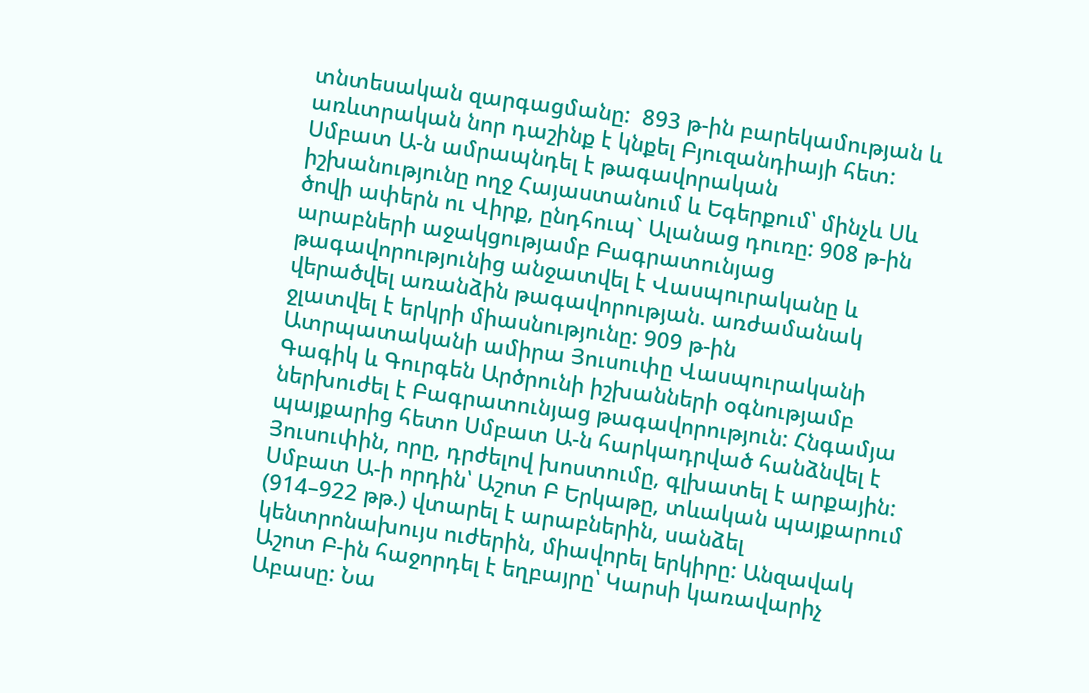տնտեսական զարգացմանը:  893 թ-ին բարեկամության և առևտրական նոր դաշինք է կնքել Բյուզանդիայի հետ: Սմբատ Ա-ն ամրապնդել է թագավորական իշխանությունը ողջ Հայաստանում և Եգերքում՝ մինչև Սև ծովի ափերն ու Վիրք, ընդհուպ` Ալանաց դուռը: 908 թ-ին արաբների աջակցությամբ Բագրատունյաց թագավորությունից անջատվել է Վասպուրականը և վերածվել առանձին թագավորության. առժամանակ ջլատվել է երկրի միասնությունը: 909 թ-ին Ատրպատականի ամիրա Յուսուփը Վասպուրականի Գագիկ և Գուրգեն Արծրունի իշխանների օգնությամբ ներխուժել է Բագրատունյաց թագավորություն: Հնգամյա պայքարից հետո Սմբատ Ա-ն հարկադրված հանձնվել է Յուսուփին, որը, դրժելով խոստումը, գլխատել է արքային: Սմբատ Ա-ի որդին՝ Աշոտ Բ Երկաթը, տևական պայքարում (914–922 թթ.) վտարել է արաբներին, սանձել կենտրոնախույս ուժերին, միավորել երկիրը: Անզավակ Աշոտ Բ-ին հաջորդել է եղբայրը՝ Կարսի կառավարիչ Աբասը: Նա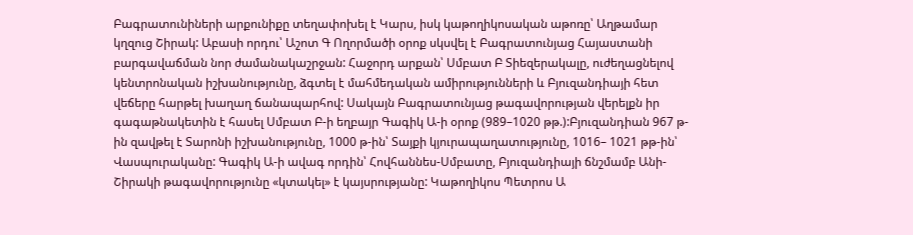Բագրատունիների արքունիքը տեղափոխել է Կարս, իսկ կաթողիկոսական աթոռը՝ Աղթամար կղզուց Շիրակ: Աբասի որդու՝ Աշոտ Գ Ողորմածի օրոք սկսվել է Բագրատունյաց Հայաստանի բարգավաճման նոր ժամանակաշրջան: Հաջորդ արքան՝ Սմբատ Բ Տիեզերակալը, ուժեղացնելով կենտրոնական իշխանությունը, ձգտել է մահմեդական ամիրությունների և Բյուզանդիայի հետ վեճերը հարթել խաղաղ ճանապարհով: Սակայն Բագրատունյաց թագավորության վերելքն իր գագաթնակետին է հասել Սմբատ Բ-ի եղբայր Գագիկ Ա-ի օրոք (989–1020 թթ.):Բյուզանդիան 967 թ-ին զավթել է Տարոնի իշխանությունը, 1000 թ-ին՝ Տայքի կյուրապաղատությունը, 1016– 1021 թթ-ին՝ Վասպուրականը: Գագիկ Ա-ի ավագ որդին՝ Հովհաննես-Սմբատը, Բյուզանդիայի ճնշմամբ Անի-Շիրակի թագավորությունը «կտակել» է կայսրությանը: Կաթողիկոս Պետրոս Ա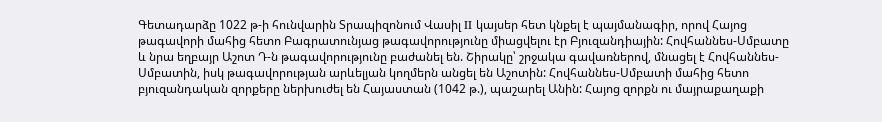Գետադարձը 1022 թ-ի հունվարին Տրապիզոնում Վասիլ II կայսեր հետ կնքել է պայմանագիր, որով Հայոց թագավորի մահից հետո Բագրատունյաց թագավորությունը միացվելու էր Բյուզանդիային: Հովհաննես-Սմբատը և նրա եղբայր Աշոտ Դ-ն թագավորությունը բաժանել են. Շիրակը՝ շրջակա գավառներով, մնացել է Հովհաննես-Սմբատին, իսկ թագավորության արևելյան կողմերն անցել են Աշոտին: Հովհաննես-Սմբատի մահից հետո բյուզանդական զորքերը ներխուժել են Հայաստան (1042 թ.), պաշարել Անին: Հայոց զորքն ու մայրաքաղաքի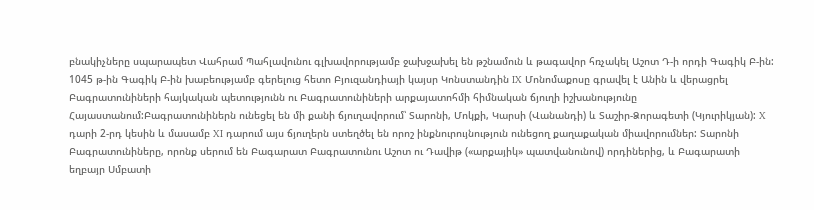բնակիչները սպարապետ Վահրամ Պահլավունու գլխավորությամբ ջախջախել են թշնամուն և թագավոր հռչակել Աշոտ Դ-ի որդի Գագիկ Բ-ին: 1045 թ-ին Գագիկ Բ-ին խաբեությամբ գերելուց հետո Բյուզանդիայի կայսր Կոնստանդին IX Մոնոմաքոսը գրավել է Անին և վերացրել Բագրատունիների հայկական պետությունն ու Բագրատունիների արքայատոհմի հիմնական ճյուղի իշխանությունը Հայաստանում:Բագրատունիներն ունեցել են մի քանի ճյուղավորում՝ Տարոնի, Մոկքի, Կարսի (Վանանդի) և Տաշիր-Ձորագետի (Կյուրիկյան): X դարի 2-րդ կեսին և մասամբ XI դարում այս ճյուղերն ստեղծել են որոշ ինքնուրույնություն ունեցող քաղաքական միավորումներ: Տարոնի Բագրատունիները, որոնք սերում են Բագարատ Բագրատունու Աշոտ ու Դավիթ («արքայիկ» պատվանունով) որդիներից, և Բագարատի եղբայր Սմբատի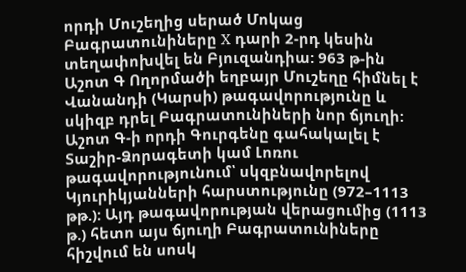որդի Մուշեղից սերած Մոկաց Բագրատունիները X դարի 2-րդ կեսին տեղափոխվել են Բյուզանդիա: 963 թ-ին Աշոտ Գ Ողորմածի եղբայր Մուշեղը հիմնել է Վանանդի (Կարսի) թագավորությունը և սկիզբ դրել Բագրատունիների նոր ճյուղի: Աշոտ Գ-ի որդի Գուրգենը գահակալել է Տաշիր-Ձորագետի կամ Լոռու թագավորությունում՝ սկզբնավորելով Կյուրիկյանների հարստությունը (972–1113 թթ.): Այդ թագավորության վերացումից (1113 թ.) հետո այս ճյուղի Բագրատունիները հիշվում են սոսկ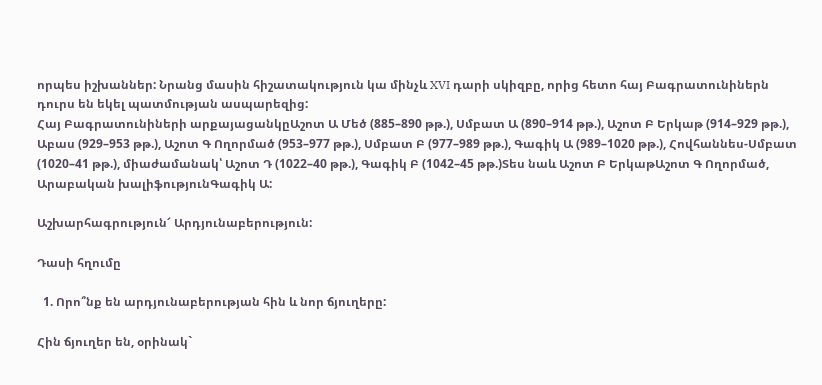որպես իշխաններ: Նրանց մասին հիշատակություն կա մինչև XVI դարի սկիզբը, որից հետո հայ Բագրատունիներն դուրս են եկել պատմության ասպարեզից:
Հայ Բագրատունիների արքայացանկըԱշոտ Ա Մեծ (885–890 թթ.), Սմբատ Ա (890–914 թթ.), Աշոտ Բ Երկաթ (914–929 թթ.), Աբաս (929–953 թթ.), Աշոտ Գ Ողորմած (953–977 թթ.), Սմբատ Բ (977–989 թթ.), Գագիկ Ա (989–1020 թթ.), Հովհաննես-Սմբատ (1020–41 թթ.), միաժամանակ՝ Աշոտ Դ (1022–40 թթ.), Գագիկ Բ (1042–45 թթ.)Տես նաև Աշոտ Բ ԵրկաթԱշոտ Գ Ողորմած,  Արաբական խալիֆությունԳագիկ Ա:

Աշխարհագրություն՜ Արդյունաբերություն:

Դասի հղումը

  1. Որո՞նք են արդյունաբերության հին և նոր ճյուղերը:

Հին ճյուղեր են, օրինակ`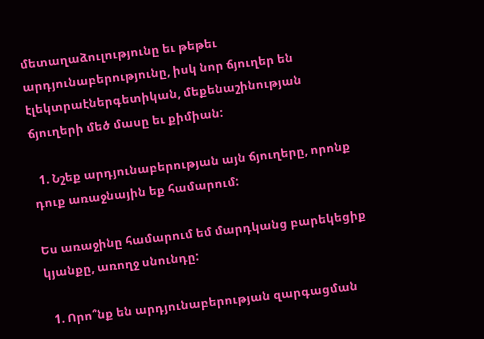մետաղաձուլությունը եւ թեթեւ արդյունաբերությունը, իսկ նոր ճյուղեր են էլեկտրաէներգետիկան, մեքենաշինության ճյուղերի մեծ մասը եւ քիմիան:

  1. Նշեք արդյունաբերության այն ճյուղերը, որոնք դուք առաջնային եք համարում:

Ես առաջինը համարում եմ մարդկանց բարեկեցիք կյանքը, առողջ սնունդը:

  1. Որո՞նք են արդյունաբերության զարգացման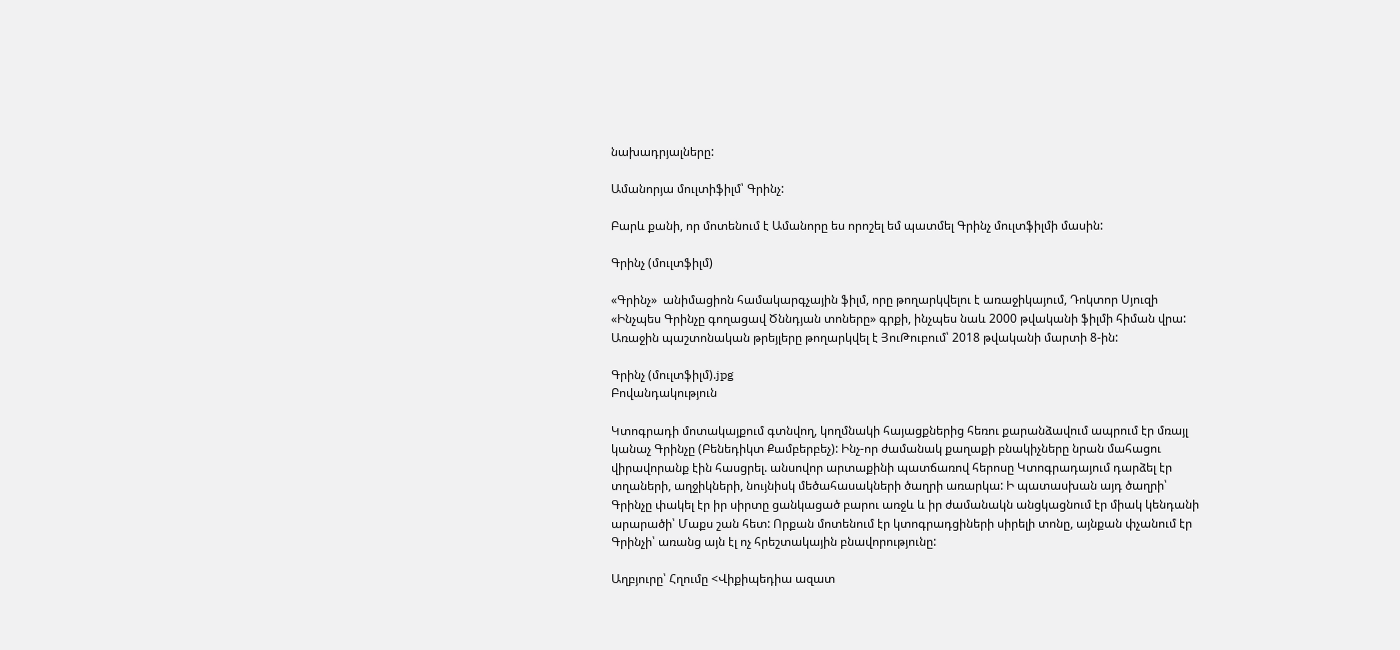նախադրյալները:

Ամանորյա մուլտիֆիլմ՝ Գրինչ:

Բարև քանի, որ մոտենում է Ամանորը ես որոշել եմ պատմել Գրինչ մուլտֆիլմի մասին:

Գրինչ (մուլտֆիլմ)

«Գրինչ»  անիմացիոն համակարգչային ֆիլմ, որը թողարկվելու է առաջիկայում, Դոկտոր Սյուզի «Ինչպես Գրինչը գողացավ Ծննդյան տոները» գրքի, ինչպես նաև 2000 թվականի ֆիլմի հիման վրա: Առաջին պաշտոնական թրեյլերը թողարկվել է ՅուԹուբում՝ 2018 թվականի մարտի 8-ին:

Գրինչ (մուլտֆիլմ).jpg
Բովանդակություն

Կտոգրադի մոտակայքում գտնվող, կողմնակի հայացքներից հեռու քարանձավում ապրում էր մռայլ կանաչ Գրինչը (Բենեդիկտ Քամբերբեչ): Ինչ-որ ժամանակ քաղաքի բնակիչները նրան մահացու վիրավորանք էին հասցրել. անսովոր արտաքինի պատճառով հերոսը Կտոգրադայում դարձել էր տղաների, աղջիկների, նույնիսկ մեծահասակների ծաղրի առարկա: Ի պատասխան այդ ծաղրի՝ Գրինչը փակել էր իր սիրտը ցանկացած բարու առջև և իր ժամանակն անցկացնում էր միակ կենդանի արարածի՝ Մաքս շան հետ: Որքան մոտենում էր կտոգրադցիների սիրելի տոնը, այնքան փչանում էր Գրինչի՝ առանց այն էլ ոչ հրեշտակային բնավորությունը:

Աղբյուրը՝ Հղումը <Վիքիպեդիա ազատ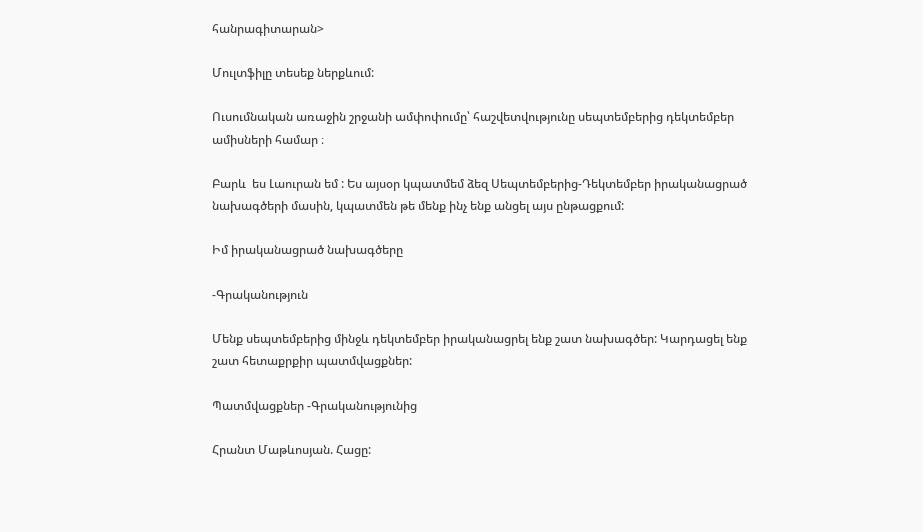հանրագիտարան>

Մուլտֆիլը տեսեք ներքևում:

Ուսումնական առաջին շրջանի ամփոփումը՝ հաշվետվությունը սեպտեմբերից դեկտեմբեր ամիսների համար ։

Բարև  ես Լաուրան եմ : Ես այսօր կպատմեմ ձեզ Սեպտեմբերից-Դեկտեմբեր իրականացրած նախագծերի մասին, կպատմեն թե մենք ինչ ենք անցել այս ընթացքում:

Իմ իրականացրած նախագծերը

-Գրականություն

Մենք սեպտեմբերից մինջև դեկտեմբեր իրականացրել ենք շատ նախագծեր: Կարդացել ենք շատ հետաքրքիր պատմվացքներ:

Պատմվացքներ -Գրականությունից

Հրանտ Մաթևոսյան. Հացը: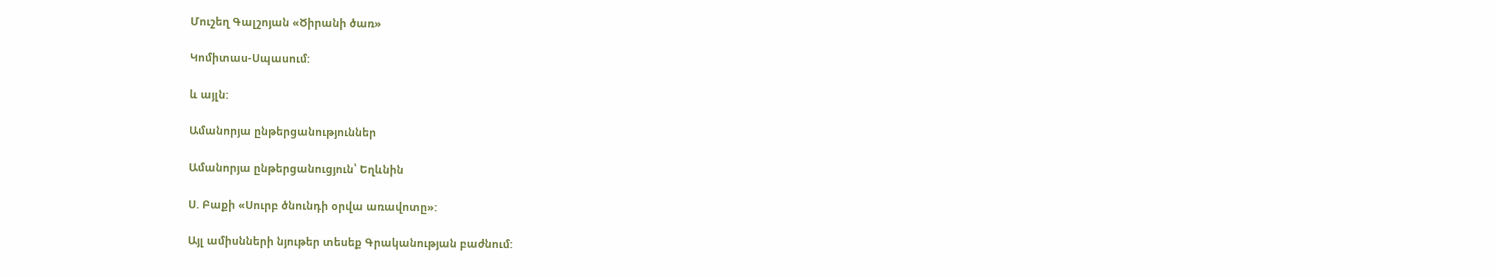Մուշեղ Գալշոյան «Ծիրանի ծառ»

Կոմիտաս-Սպասում:

և այլն:

Ամանորյա ընթերցանություններ

Ամանորյա ընթերցանուցյուն՝ Եղևնին

Ս. Բաքի «Սուրբ ծնունդի օրվա առավոտը»:

Այլ ամիսնների նյութեր տեսեք Գրականության բաժնում: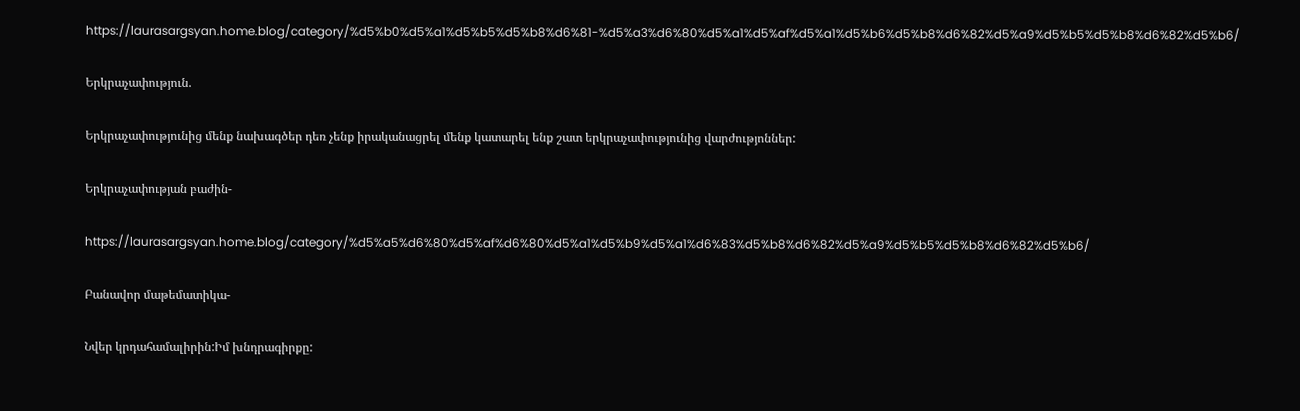https://laurasargsyan.home.blog/category/%d5%b0%d5%a1%d5%b5%d5%b8%d6%81-%d5%a3%d6%80%d5%a1%d5%af%d5%a1%d5%b6%d5%b8%d6%82%d5%a9%d5%b5%d5%b8%d6%82%d5%b6/

Երկրաչափություն.

Երկրաչափությունից մենք նախագծեր դեռ չենք իրականացրել մենք կատարել ենք շատ երկրաչափությունից վարժությոններ:

Երկրաչափության բաժին-

https://laurasargsyan.home.blog/category/%d5%a5%d6%80%d5%af%d6%80%d5%a1%d5%b9%d5%a1%d6%83%d5%b8%d6%82%d5%a9%d5%b5%d5%b8%d6%82%d5%b6/

Բանավոր մաթեմատիկա-

Նվեր կրդահամալիրին:Իմ խնդրագիրքը: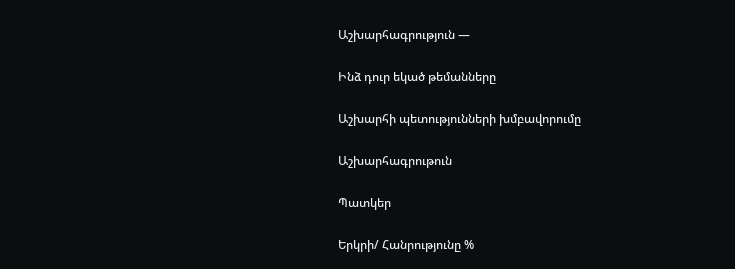Աշխարհագրություն —

Ինձ դուր եկած թեմանները

Աշխարհի պետությունների խմբավորումը

Աշխարհագրութուն

Պատկեր

Երկրի/ Հանրությունը %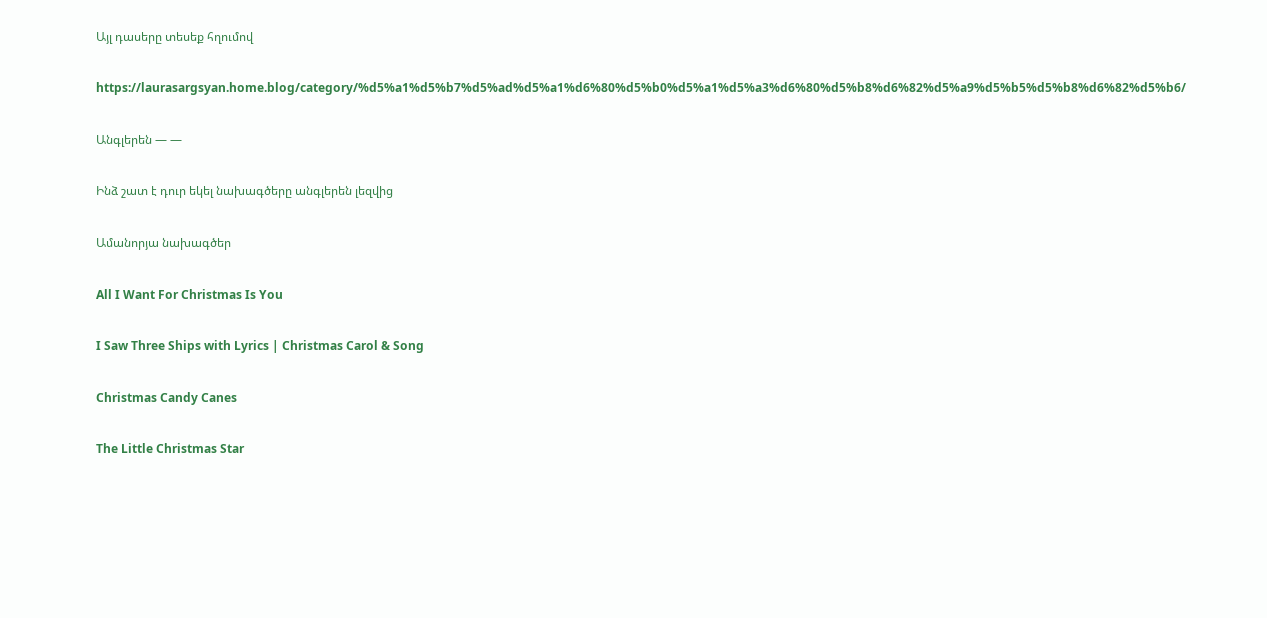Այլ դասերը տեսեք հղումով

https://laurasargsyan.home.blog/category/%d5%a1%d5%b7%d5%ad%d5%a1%d6%80%d5%b0%d5%a1%d5%a3%d6%80%d5%b8%d6%82%d5%a9%d5%b5%d5%b8%d6%82%d5%b6/

Անգլերեն — —

Ինձ շատ է դուր եկել նախագծերը անգլերեն լեզվից

Ամանորյա նախագծեր

All I Want For Christmas Is You

I Saw Three Ships with Lyrics | Christmas Carol & Song

Christmas Candy Canes

The Little Christmas Star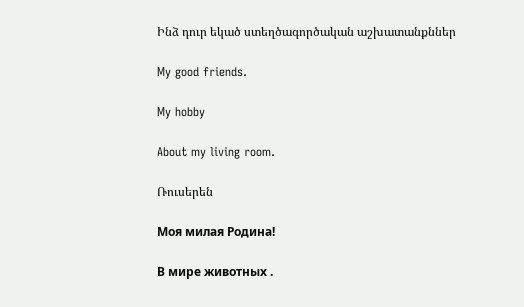Ինձ դուր եկած ստեղծագործական աշխատանքններ

My good friends.

My hobby

About my living room.

Ռուսերեն

Моя милая Родина!

В мире животных .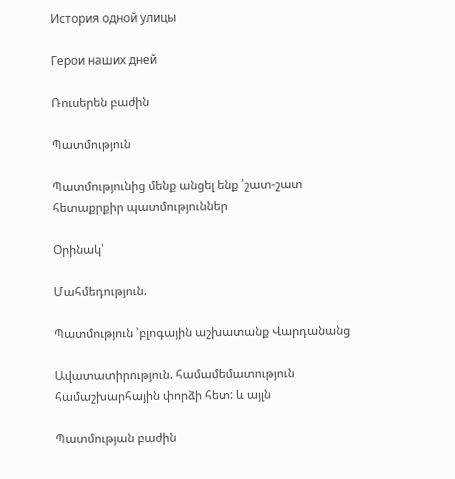История одной улицы

Герои наших дней

Ռուսերեն բաժին

Պատմություն

Պատմությունից մենք անցել ենք ՛շատ-շատ հետաքրքիր պատմություններ

Օրինակ՝

Մահմեդություն.

Պատմություն ՝բլոգային աշխատանք Վարդանանց

Ավատատիրություն. համամեմատություն համաշխարհային փորձի հետ: և այլն

Պատմության բաժին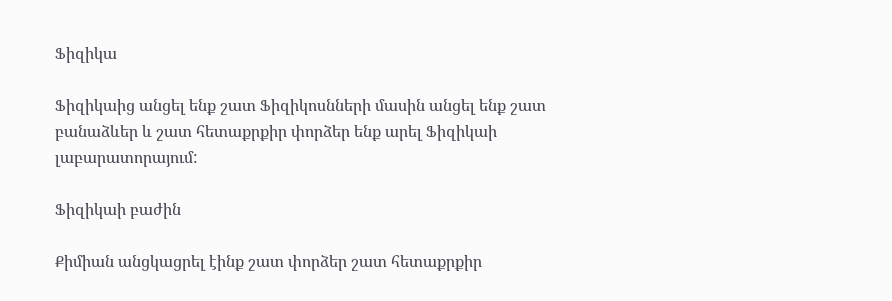Ֆիզիկա

Ֆիզիկաից անցել ենք շատ Ֆիզիկոսնների մասին անցել ենք շատ բանաձևեր և շատ հետաքրքիր փորձեր ենք արել Ֆիզիկաի լաբարատորայում:

Ֆիզիկաի բաժին

Քիմիան անցկացրել էինք շատ փորձեր շատ հետաքրքիր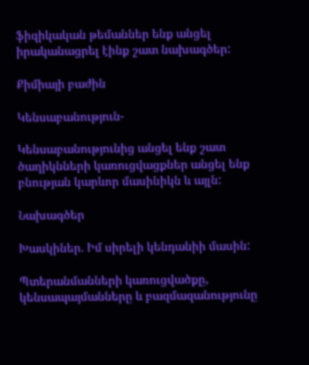ֆիզիկական թեմաններ ենք անցել իրականացրել էինք շատ նախագծեր:

Քիմիայի բաժին

Կենսաբանություն-

Կենսաբանությունից անցել ենք շատ ծաղիկնների կառուցվացքներ անցել ենք բնության կարևոր մասինիկն և այլն:

Նախագծեր

Խասկիներ. Իմ սիրելի կենդանիի մասին:

Պտերանմանների կառուցվածքը, կենսապայմանները և բազմազանությունը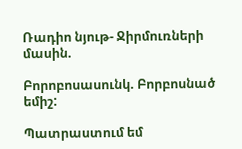Ռադիո նյութ- Ջիրմուռների մասին.

Բորոբոսասունկ. Բորբոսնած եմիշ:

Պատրաստում եմ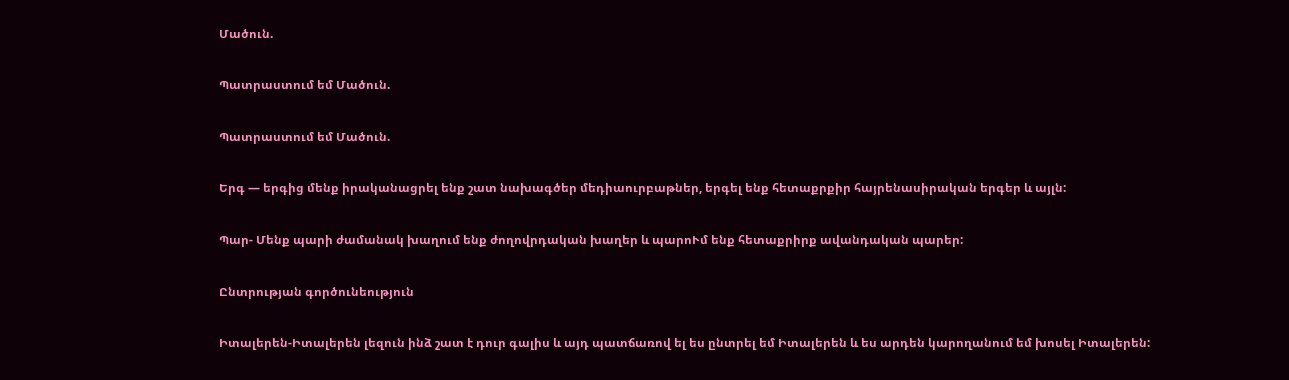Մածուն.

Պատրաստում եմ Մածուն.

Պատրաստում եմ Մածուն.

Երգ — երգից մենք իրականացրել ենք շատ նախագծեր մեդիաուրբաթներ, երգել ենք հետաքրքիր հայրենասիրական երգեր և այլն:

Պար- Մենք պարի ժամանակ խաղում ենք ժողովրդական խաղեր և պարոՒմ ենք հետաքրիրք ավանդական պարեր:

Ընտրության գործունեություն

Իտալերեն-Իտալերեն լեզուն ինձ շատ է դուր գալիս և այդ պատճառով ել ես ընտրել եմ Իտալերեն և ես արդեն կարողանում եմ խոսել Իտալերեն: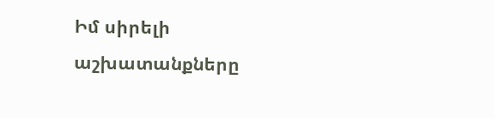Իմ սիրելի աշխատանքները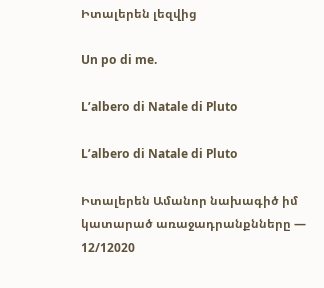Իտալերեն լեզվից

Un po di me.

L’albero di Natale di Pluto

L’albero di Natale di Pluto

Իտալերեն Ամանոր նախագիծ իմ կատարած առաջադրանքնները — 12/12020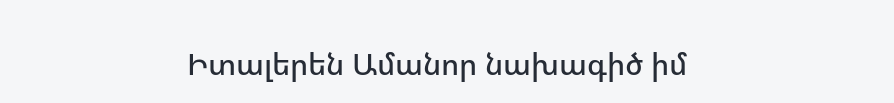Իտալերեն Ամանոր նախագիծ իմ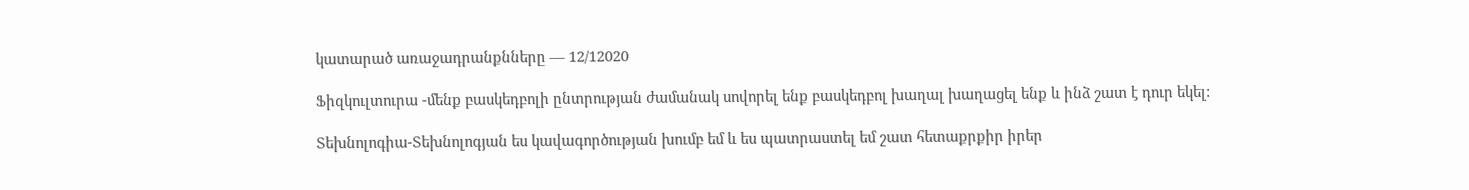կատարած առաջադրանքնները — 12/12020

Ֆիզկուլտուրա -մենք բասկեդբոլի ընտրության ժամանակ սովորել ենք բասկեդբոլ խաղալ խաղացել ենք և ինձ շատ է դուր եկել:

Տեխնոլոգիա-Տեխնոլոգյան ես կավագործության խումբ եմ և ես պատրաստել եմ շատ հետաքրքիր իրեր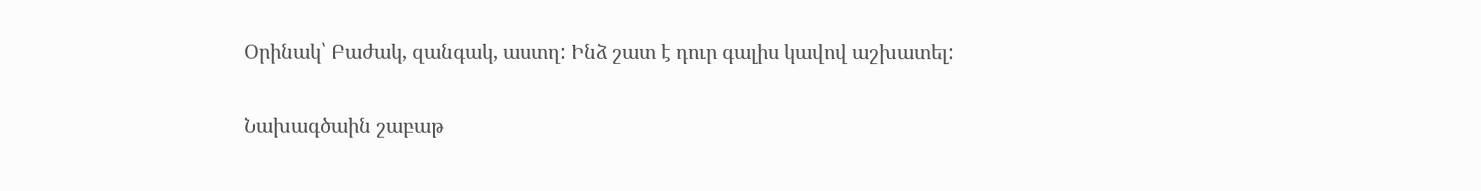Օրինակ՝ Բաժակ, զանգակ, աստղ: Ինձ շատ է դուր գալիս կավով աշխատել:

Նախագծաին շաբաթ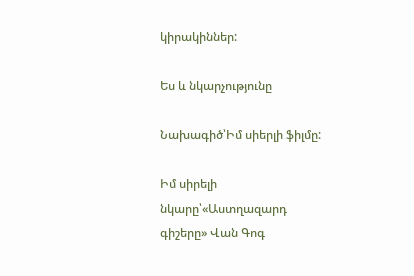կիրակիններ:

Ես և նկարչությունը

Նախագիծ՝Իմ սիերլի ֆիլմը:

Իմ սիրելի նկարը՝«Աստղազարդ գիշերը» Վան Գոգ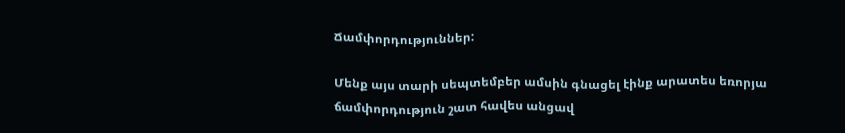Ճամփորդություններ:

Մենք այս տարի սեպտեմբեր ամսին գնացել էինք արատես եռորյա ճամփորդություն շատ հավես անցավ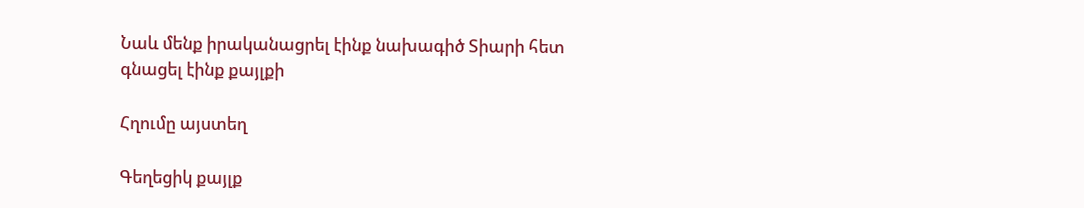Նաև մենք իրականացրել էինք նախագիծ Տիարի հետ գնացել էինք քայլքի

Հղումը այստեղ

Գեղեցիկ քայլք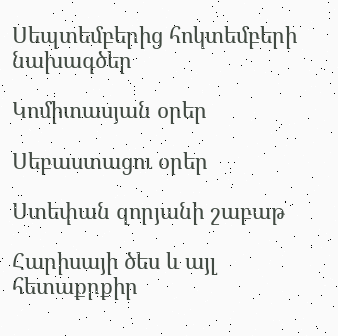Սեպտեմբերից հոկտեմբերի նախագծեր

Կոմիտասյան օրեր

Սեբաստացու օրեր

Ստեփան զորյանի շաբաթ

Հարիսայի ծես և այլ հետաքրքիր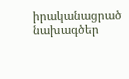իրականացրած նախագծեր